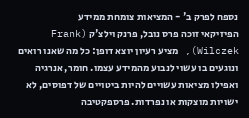נספח לפרק ב' - המציאות צומחת ממידע
הפיזיקאי זוכה פרס נובל, פרנק וילצ'ק (Frank Wilczek), מציע רעיון יוצא דופן: כל מה שאנו רואים ונוגעים בו עשוי לנבוע מהמידע עצמו. חומר, אנרגיה ואפילו מציאות עשויים להיות ביטויים של דפוסים, לא ישויות מוצקות או נפרדות. פרספקטיבה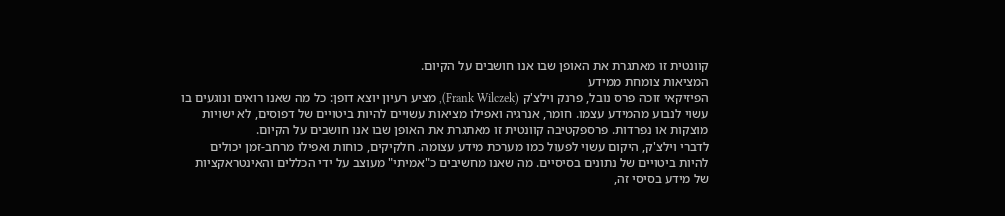קוונטית זו מאתגרת את האופן שבו אנו חושבים על הקיום.
המציאות צומחת ממידע
הפיזיקאי זוכה פרס נובל, פרנק וילצ'ק (Frank Wilczek), מציע רעיון יוצא דופן: כל מה שאנו רואים ונוגעים בו עשוי לנבוע מהמידע עצמו. חומר, אנרגיה ואפילו מציאות עשויים להיות ביטויים של דפוסים, לא ישויות מוצקות או נפרדות. פרספקטיבה קוונטית זו מאתגרת את האופן שבו אנו חושבים על הקיום.
לדברי וילצ'ק, היקום עשוי לפעול כמו מערכת מידע עצומה. חלקיקים, כוחות ואפילו מרחב-זמן יכולים להיות ביטויים של נתונים בסיסיים. מה שאנו מחשיבים כ"אמיתי" מעוצב על ידי הכללים והאינטראקציות של מידע בסיסי זה,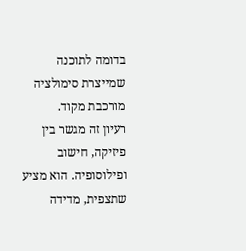בדומה לתוכנה שמייצרת סימולציה מורכבת מקוד.
רעיון זה מגשר בין פיזיקה, חישוב ופילוסופיה. הוא מציע שתצפית, מדידה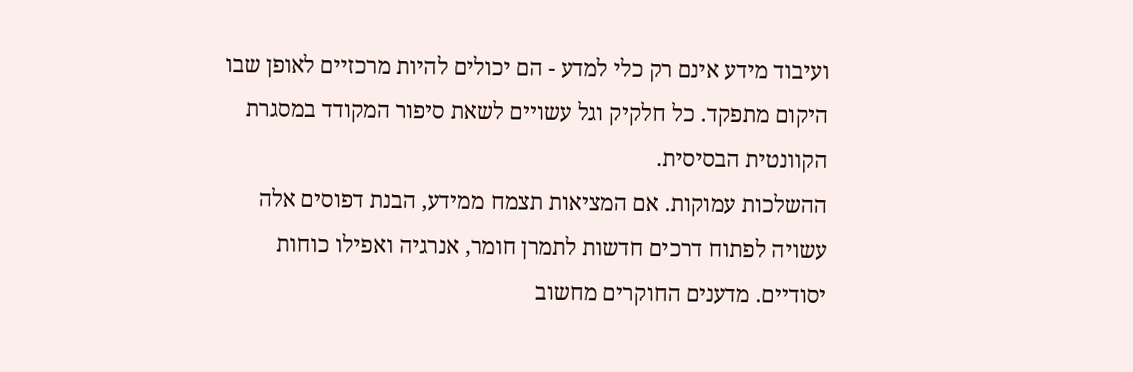ועיבוד מידע אינם רק כלי למדע - הם יכולים להיות מרכזיים לאופן שבו היקום מתפקד. כל חלקיק וגל עשויים לשאת סיפור המקודד במסגרת הקוונטית הבסיסית.
ההשלכות עמוקות. אם המציאות תצמח ממידע, הבנת דפוסים אלה עשויה לפתוח דרכים חדשות לתמרן חומר, אנרגיה ואפילו כוחות יסודיים. מדענים החוקרים מחשוב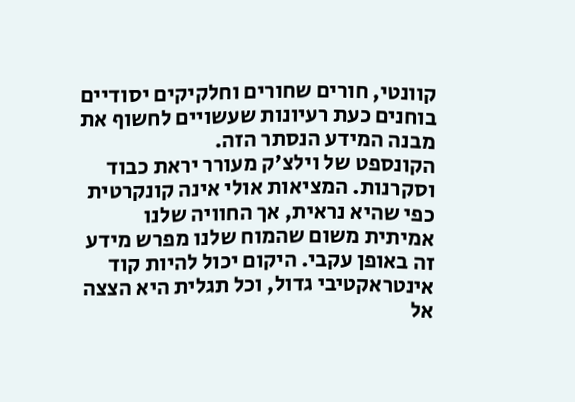קוונטי, חורים שחורים וחלקיקים יסודיים בוחנים כעת רעיונות שעשויים לחשוף את מבנה המידע הנסתר הזה.
הקונספט של וילצ'ק מעורר יראת כבוד וסקרנות. המציאות אולי אינה קונקרטית כפי שהיא נראית, אך החוויה שלנו אמיתית משום שהמוח שלנו מפרש מידע זה באופן עקבי. היקום יכול להיות קוד אינטראקטיבי גדול, וכל תגלית היא הצצה אל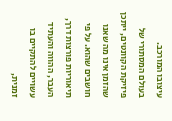עיצובו המורכב.
בעולם המסתורי של פיזיקת הקוונטים, ייתכן שהזמן אינו מה שאנו חושבים שהוא. על פי תיאוריות פורצות דרך, העבר, ההווה והעתיד עשויים להתקיים בו זמנית,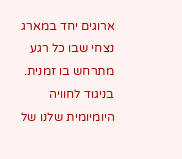ארוגים יחד במארג נצחי שבו כל רגע מתרחש בו זמנית.
בניגוד לחוויה היומיומית שלנו של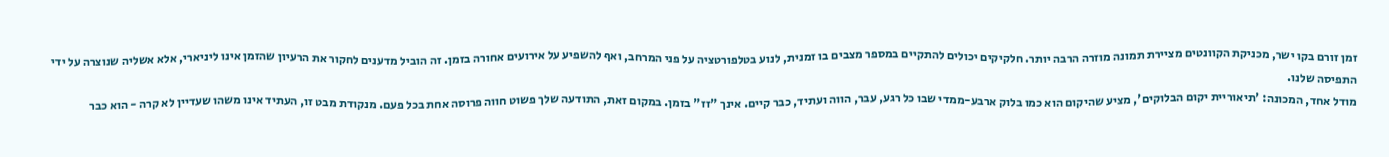זמן זורם בקו ישר, מכניקת הקוונטים מציירת תמונה מוזרה הרבה יותר. חלקיקים יכולים להתקיים במספר מצבים בו זמנית, לנוע בטלפורטציה על פני המרחב, ואף להשפיע על אירועים אחורה בזמן. זה הוביל מדענים לחקור את הרעיון שהזמן אינו ליניארי, אלא אשליה שנוצרה על ידי התפיסה שלנו.
מודל אחד, המכונה: 'תיאוריית יקום הבלוקים', מציע שהיקום הוא כמו בלוק ארבע-ממדי שבו כל רגע, עבר, הווה ועתיד, כבר קיים. אינך "זז" בזמן. במקום זאת, התודעה שלך פשוט חווה פרוסה אחת בכל פעם. מנקודת מבט זו, העתיד אינו משהו שעדיין לא קרה - הוא כבר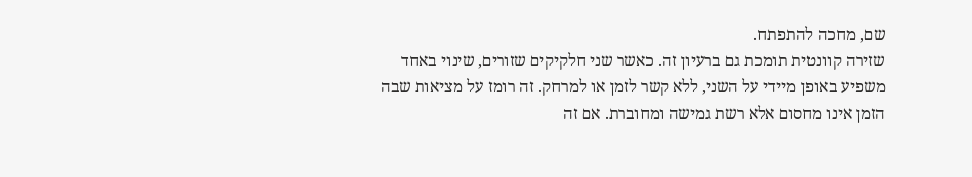שם, מחכה להתפתח.
שזירה קוונטית תומכת גם ברעיון זה. כאשר שני חלקיקים שזורים, שינוי באחד משפיע באופן מיידי על השני, ללא קשר לזמן או למרחק. זה רומז על מציאות שבה הזמן אינו מחסום אלא רשת גמישה ומחוברת. אם זה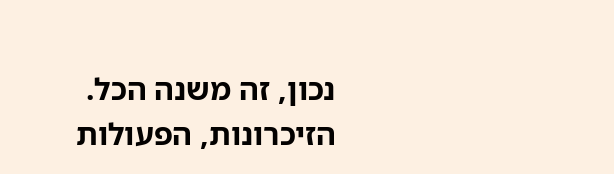נכון, זה משנה הכל. הזיכרונות, הפעולות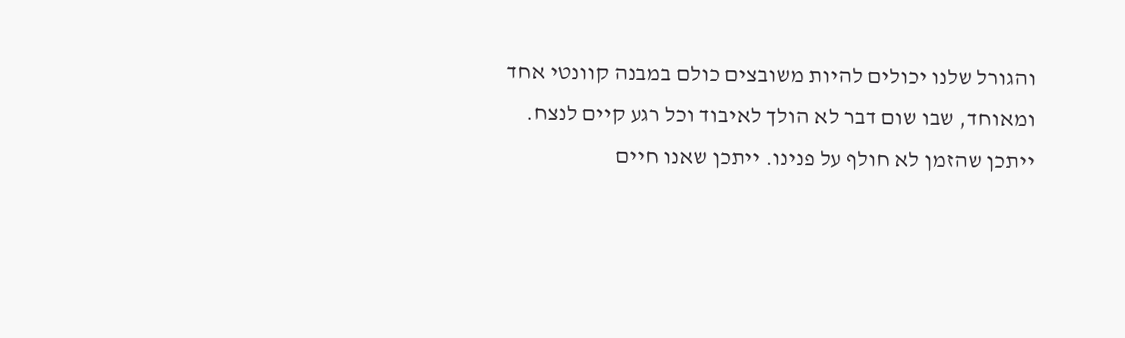והגורל שלנו יכולים להיות משובצים כולם במבנה קוונטי אחד ומאוחד, שבו שום דבר לא הולך לאיבוד וכל רגע קיים לנצח. ייתכן שהזמן לא חולף על פנינו. ייתכן שאנו חיים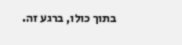בתוך כולו, ברגע זה.